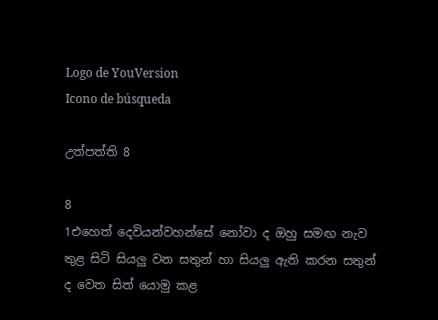Logo de YouVersion
Icono de búsqueda

උත්පත්ති 8

8
1එහෙත් දෙවියන්වහන්සේ නෝවා ද ඔහු සමඟ නැව තුළ සිටි සියලු වන සතුන් හා සියලු ඇති කරන සතුන් ද වෙත සිත් යොමු කළ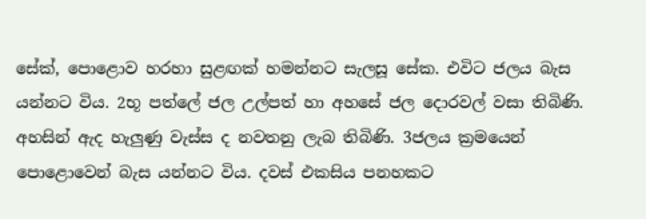සේක්, පොළොව හරහා සුළඟක් හමන්නට සැලසූ සේක. එවිට ජලය බැස යන්නට විය. 2භූ පත්ලේ ජල උල්පත් හා අහසේ ජල දොරවල් වසා තිබිණි. අහසින් ඇද හැලුණු වැස්ස ද නවතනු ලැබ තිබිණි. 3ජලය ක්‍රමයෙන් පොළොවෙන් බැස යන්නට විය. දවස් එකසිය පනහකට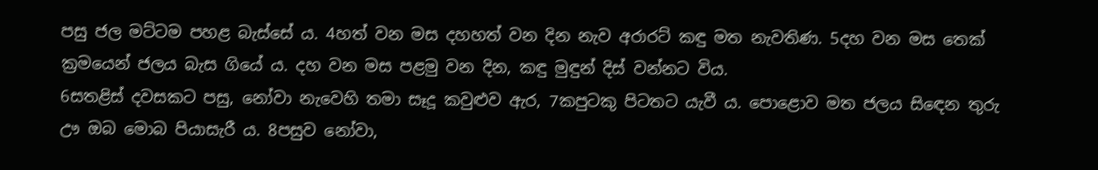පසු ජල මට්ටම පහළ බැස්සේ ය. 4හත් වන මස දහහත් වන දින නැව අරාරට් කඳු මත නැවතිණ. 5දහ වන මස තෙක් ක්‍රමයෙන් ජලය බැස ගියේ ය. දහ වන මස පළමු වන දින, කඳු මුඳුන් දිස් වන්නට විය.
6සතළිස් දවසකට පසු, නෝවා නැවෙහි තමා සෑදූ කවුළුව ඇර, 7කපුටකු පිටතට යැවී ය. පොළොව මත ජලය සිඳෙන තුරු ඌ ඔබ මොබ පියාසැරී ය. 8පසුව නෝවා,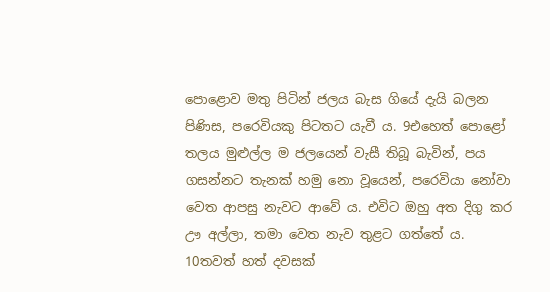පොළොව මතු පිටින් ජලය බැස ගියේ දැයි බලන පිණිස, පරෙවියකු පිටතට යැවී ය. 9එහෙත් පොළෝ තලය මුළුල්ල ම ජලයෙන් වැසී තිබූ බැවින්, පය ගසන්නට තැනක් හමු නො වූයෙන්, පරෙවියා නෝවා වෙත ආපසු නැවට ආවේ ය. එවිට ඔහු අත දිගු කර ඌ අල්ලා, තමා වෙත නැව තුළට ගත්තේ ය. 10තවත් හත් දවසක්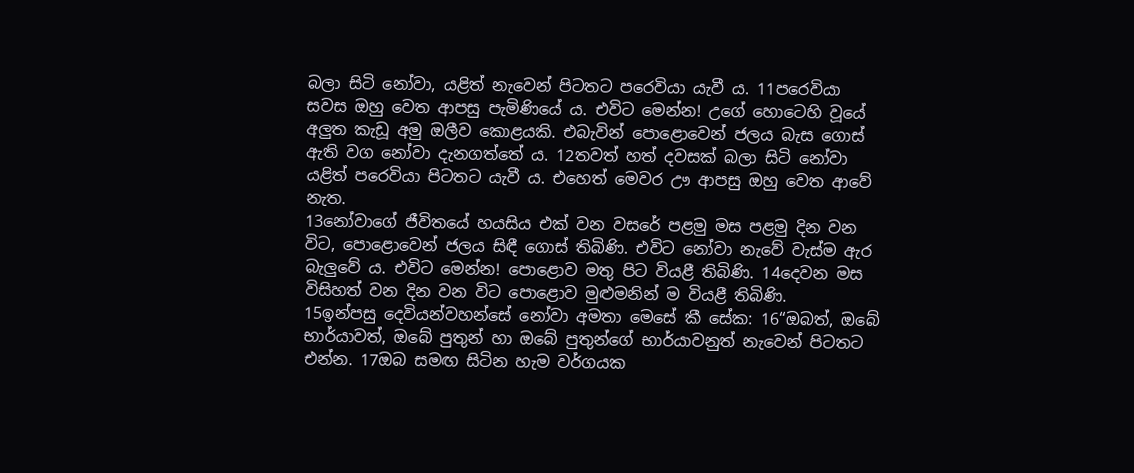බලා සිටි නෝවා, යළිත් නැවෙන් පිටතට පරෙවියා යැවී ය. 11පරෙවියා සවස ඔහු වෙත ආපසු පැමිණියේ ය. එවිට මෙන්න! උගේ හොටෙහි වූයේ අලුත කැඩූ අමු ඔලීව කොළයකි. එබැවින් පොළොවෙන් ජලය බැස ගොස් ඇති වග නෝවා දැනගත්තේ ය. 12තවත් හත් දවසක් බලා සිටි නෝවා යළිත් පරෙවියා පිටතට යැවී ය. එහෙත් මෙවර ඌ ආපසු ඔහු වෙත ආවේ නැත.
13නෝවාගේ ජීවිතයේ හයසිය එක් වන වසරේ පළමු මස පළමු දින වන විට, පොළොවෙන් ජලය සිඳී ගොස් තිබිණි. එවිට නෝවා නැවේ වැස්ම ඇර බැලුවේ ය. එවිට මෙන්න! පොළොව මතු පිට වියළී තිබිණි. 14දෙවන මස විසිහත් වන දින වන විට පොළොව මුළුමනින් ම වියළී තිබිණි.
15ඉන්පසු දෙවියන්වහන්සේ නෝවා අමතා මෙසේ කී සේක: 16“ඔබත්, ඔබේ භාර්යාවත්, ඔබේ පුතුන් හා ඔබේ පුතුන්ගේ භාර්යාවනුත් නැවෙන් පිටතට එන්න. 17ඔබ සමඟ සිටින හැම වර්ගයක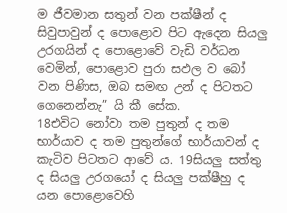ම ජීවමාන සතුන් වන පක්ෂීන් ද සිවුපාවුන් ද පොළොව පිට ඇදෙන සියලු උරගයින් ද පොළොවේ වැඩි වර්ධන වෙමින්, පොළොව පුරා සඵල ව බෝ වන පිණිස, ඔබ සමඟ උන් ද පිටතට ගෙනෙන්නැ” යි කී සේක.
18එවිට නෝවා තම පුතුන් ද තම භාර්යාව ද තම පුතුන්ගේ භාර්යාවන් ද කැටිව පිටතට ආවේ ය. 19සියලු සත්තු ද සියලු උරගයෝ ද සියලු පක්ෂීහු ද යන පොළොවෙහි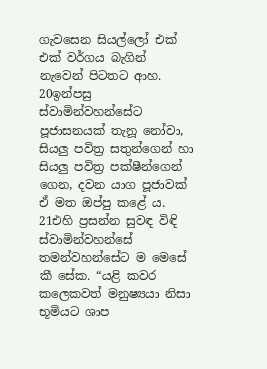ගැවසෙන සියල්ලෝ එක් එක් වර්ගය බැගින් නැවෙන් පිටතට ආහ.
20ඉන්පසු ස්වාමින්වහන්සේට පූජාසනයක් තැනූ නෝවා, සියලු පවිත්‍ර සතුන්ගෙන් හා සියලු පවිත්‍ර පක්ෂීන්ගෙන් ගෙන, දවන යාග පූජාවක් ඒ මත ඔප්පු කළේ ය. 21එහි ප්‍රසන්න සුවඳ විඳි ස්වාමින්වහන්සේ තමන්වහන්සේට ම මෙසේ කී සේක. “යළි කවර කලෙකවත් මනුෂ්‍යයා නිසා භූමියට ශාප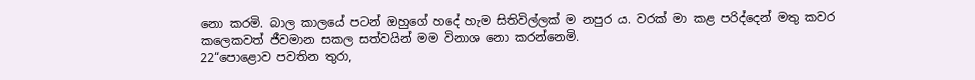නො කරමි. බාල කාලයේ පටන් ඔහුගේ හදේ හැම සිතිවිල්ලක් ම නපුර ය. වරක් මා කළ පරිද්දෙන් මතු කවර කලෙකවත් ජීවමාන සකල සත්වයින් මම විනාශ නො කරන්නෙමි.
22“පොළොව පවතින තුරා,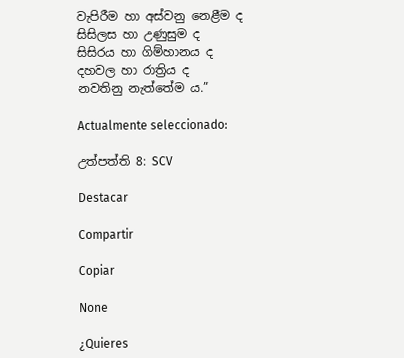වැපිරීම හා අස්වනු නෙළීම ද
සිසිලස හා උණුසුම ද
සිසිරය හා ගිම්හානය ද
දහවල හා රාත්‍රිය ද
නවතිනු නැත්තේම ය.”

Actualmente seleccionado:

උත්පත්ති 8: SCV

Destacar

Compartir

Copiar

None

¿Quieres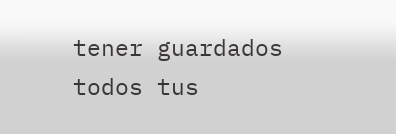tener guardados todos tus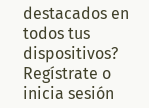destacados en todos tus dispositivos? Regístrate o inicia sesión